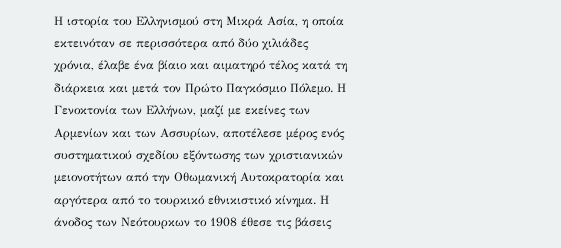Η ιστορία του Ελληνισμού στη Μικρά Ασία, η οποία εκτεινόταν σε περισσότερα από δύο χιλιάδες χρόνια, έλαβε ένα βίαιο και αιματηρό τέλος κατά τη διάρκεια και μετά τον Πρώτο Παγκόσμιο Πόλεμο. Η Γενοκτονία των Ελλήνων, μαζί με εκείνες των Αρμενίων και των Ασσυρίων, αποτέλεσε μέρος ενός συστηματικού σχεδίου εξόντωσης των χριστιανικών μειονοτήτων από την Οθωμανική Αυτοκρατορία και αργότερα από το τουρκικό εθνικιστικό κίνημα. Η άνοδος των Νεότουρκων το 1908 έθεσε τις βάσεις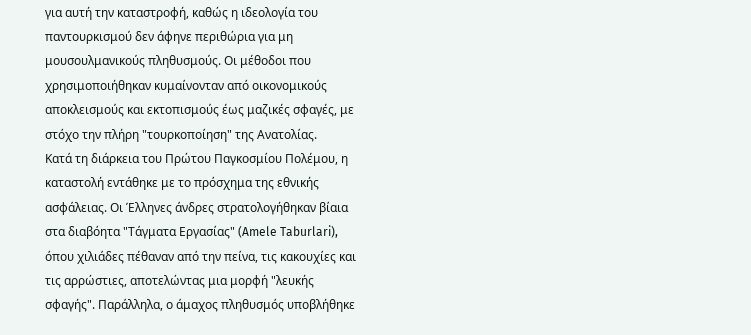για αυτή την καταστροφή, καθώς η ιδεολογία του παντουρκισμού δεν άφηνε περιθώρια για μη μουσουλμανικούς πληθυσμούς. Οι μέθοδοι που χρησιμοποιήθηκαν κυμαίνονταν από οικονομικούς αποκλεισμούς και εκτοπισμούς έως μαζικές σφαγές, με στόχο την πλήρη "τουρκοποίηση" της Ανατολίας.
Κατά τη διάρκεια του Πρώτου Παγκοσμίου Πολέμου, η καταστολή εντάθηκε με το πρόσχημα της εθνικής ασφάλειας. Οι Έλληνες άνδρες στρατολογήθηκαν βίαια στα διαβόητα "Τάγματα Εργασίας" (Amele Taburlari), όπου χιλιάδες πέθαναν από την πείνα, τις κακουχίες και τις αρρώστιες, αποτελώντας μια μορφή "λευκής σφαγής". Παράλληλα, ο άμαχος πληθυσμός υποβλήθηκε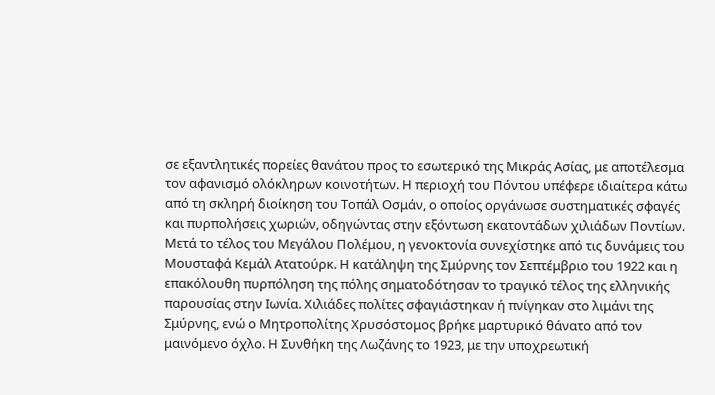σε εξαντλητικές πορείες θανάτου προς το εσωτερικό της Μικράς Ασίας, με αποτέλεσμα τον αφανισμό ολόκληρων κοινοτήτων. Η περιοχή του Πόντου υπέφερε ιδιαίτερα κάτω από τη σκληρή διοίκηση του Τοπάλ Οσμάν, ο οποίος οργάνωσε συστηματικές σφαγές και πυρπολήσεις χωριών, οδηγώντας στην εξόντωση εκατοντάδων χιλιάδων Ποντίων.
Μετά το τέλος του Μεγάλου Πολέμου, η γενοκτονία συνεχίστηκε από τις δυνάμεις του Μουσταφά Κεμάλ Ατατούρκ. Η κατάληψη της Σμύρνης τον Σεπτέμβριο του 1922 και η επακόλουθη πυρπόληση της πόλης σηματοδότησαν το τραγικό τέλος της ελληνικής παρουσίας στην Ιωνία. Χιλιάδες πολίτες σφαγιάστηκαν ή πνίγηκαν στο λιμάνι της Σμύρνης, ενώ ο Μητροπολίτης Χρυσόστομος βρήκε μαρτυρικό θάνατο από τον μαινόμενο όχλο. Η Συνθήκη της Λωζάνης το 1923, με την υποχρεωτική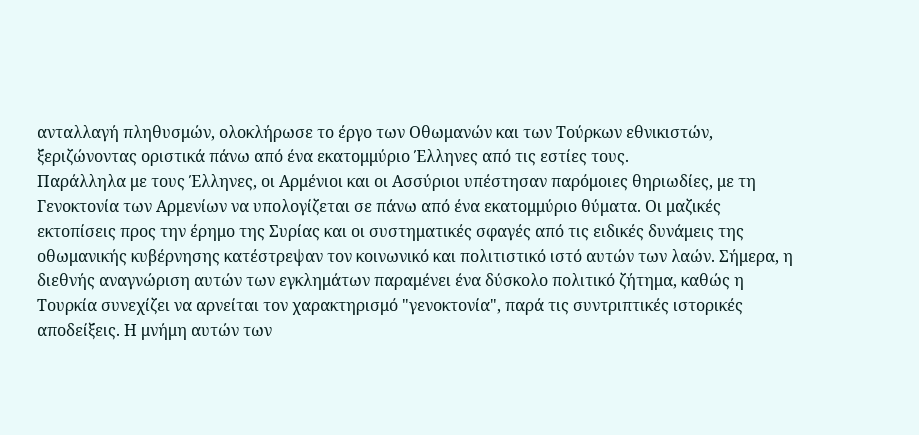ανταλλαγή πληθυσμών, ολοκλήρωσε το έργο των Οθωμανών και των Τούρκων εθνικιστών, ξεριζώνοντας οριστικά πάνω από ένα εκατομμύριο Έλληνες από τις εστίες τους.
Παράλληλα με τους Έλληνες, οι Αρμένιοι και οι Ασσύριοι υπέστησαν παρόμοιες θηριωδίες, με τη Γενοκτονία των Αρμενίων να υπολογίζεται σε πάνω από ένα εκατομμύριο θύματα. Οι μαζικές εκτοπίσεις προς την έρημο της Συρίας και οι συστηματικές σφαγές από τις ειδικές δυνάμεις της οθωμανικής κυβέρνησης κατέστρεψαν τον κοινωνικό και πολιτιστικό ιστό αυτών των λαών. Σήμερα, η διεθνής αναγνώριση αυτών των εγκλημάτων παραμένει ένα δύσκολο πολιτικό ζήτημα, καθώς η Τουρκία συνεχίζει να αρνείται τον χαρακτηρισμό "γενοκτονία", παρά τις συντριπτικές ιστορικές αποδείξεις. Η μνήμη αυτών των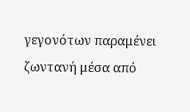γεγονότων παραμένει ζωντανή μέσα από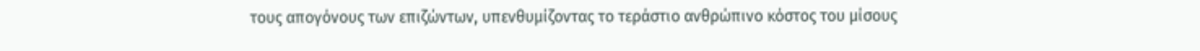τους απογόνους των επιζώντων, υπενθυμίζοντας το τεράστιο ανθρώπινο κόστος του μίσους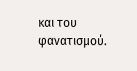και του φανατισμού.